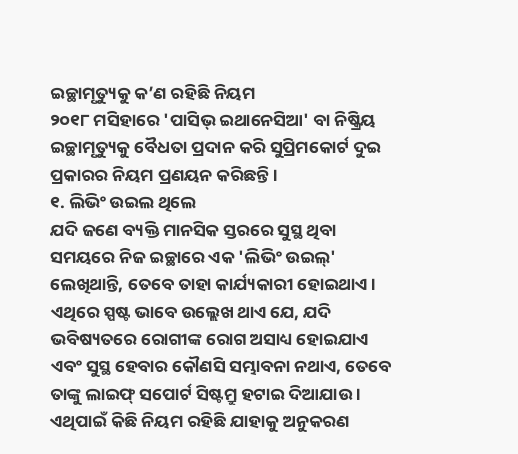ଇଚ୍ଛାମୃତ୍ୟୁକୁ କ’ଣ ରହିଛି ନିୟମ
୨୦୧୮ ମସିହାରେ 'ପାସିଭ୍ ଇଥାନେସିଆ' ବା ନିଷ୍କ୍ରିୟ ଇଚ୍ଛାମୃତ୍ୟୁକୁ ବୈଧତା ପ୍ରଦାନ କରି ସୁପ୍ରିମକୋର୍ଟ ଦୁଇ ପ୍ରକାରର ନିୟମ ପ୍ରଣୟନ କରିଛନ୍ତି ।
୧. ଲିଭିଂ ଉଇଲ ଥିଲେ
ଯଦି ଜଣେ ବ୍ୟକ୍ତି ମାନସିକ ସ୍ତରରେ ସୁସ୍ଥ ଥିବା ସମୟରେ ନିଜ ଇଚ୍ଛାରେ ଏକ 'ଲିଭିଂ ଉଇଲ୍' ଲେଖିଥାନ୍ତି, ତେବେ ତାହା କାର୍ଯ୍ୟକାରୀ ହୋଇଥାଏ। ଏଥିରେ ସ୍ପଷ୍ଟ ଭାବେ ଉଲ୍ଲେଖ ଥାଏ ଯେ, ଯଦି ଭବିଷ୍ୟତରେ ରୋଗୀଙ୍କ ରୋଗ ଅସାଧ୍ୟ ହୋଇଯାଏ ଏବଂ ସୁସ୍ଥ ହେବାର କୌଣସି ସମ୍ଭାବନା ନଥାଏ, ତେବେ ତାଙ୍କୁ ଲାଇଫ୍ ସପୋର୍ଟ ସିଷ୍ଟମ୍ରୁ ହଟାଇ ଦିଆଯାଉ । ଏଥିପାଇଁ କିଛି ନିୟମ ରହିଛି ଯାହାକୁ ଅନୁକରଣ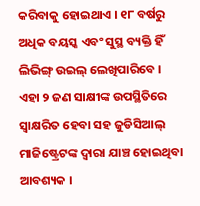କରିବାକୁ ହୋଇଥାଏ । ୧୮ ବର୍ଷରୁ ଅଧିକ ବୟସ୍କ ଏବଂ ସୁସ୍ଥ ବ୍ୟକ୍ତି ହିଁ ଲିଭିଙ୍ଗ୍ ଉଇଲ୍ ଲେଖିପାରିବେ । ଏହା ୨ ଜଣ ସାକ୍ଷୀଙ୍କ ଉପସ୍ଥିତିରେ ସ୍ୱାକ୍ଷରିତ ହେବା ସହ ଜୁଡିସିଆଲ୍ ମାଜିଷ୍ଟ୍ରେଟଙ୍କ ଦ୍ୱାରା ଯାଞ୍ଚ ହୋଇଥିବା ଆବଶ୍ୟକ ।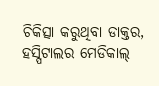ଚିକିତ୍ସା କରୁଥିବା ଡାକ୍ତର, ହସ୍ପିଟାଲର ମେଡିକାଲ୍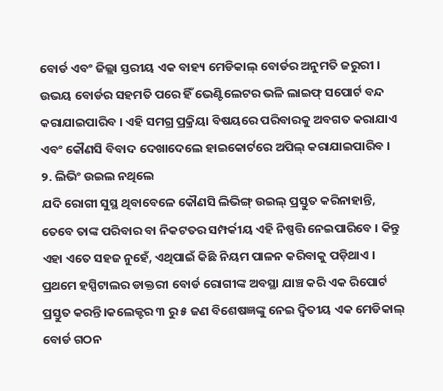ବୋର୍ଡ ଏବଂ ଜିଲ୍ଲା ସ୍ତରୀୟ ଏକ ବାହ୍ୟ ମେଡିକାଲ୍ ବୋର୍ଡର ଅନୁମତି ଜରୁରୀ । ଉଭୟ ବୋର୍ଡର ସହମତି ପରେ ହିଁ ଭେଣ୍ଟିଲେଟର ଭଳି ଲାଇଫ୍ ସପୋର୍ଟ ବନ୍ଦ କରାଯାଇପାରିବ । ଏହି ସମଗ୍ର ପ୍ରକ୍ରିୟା ବିଷୟରେ ପରିବାରକୁ ଅବଗତ କରାଯାଏ ଏବଂ କୌଣସି ବିବାଦ ଦେଖାଦେଲେ ହାଇକୋର୍ଟରେ ଅପିଲ୍ କରାଯାଇପାରିବ ।
୨. ଲିଭିଂ ଉଇଲ ନଥିଲେ
ଯଦି ରୋଗୀ ସୁସ୍ଥ ଥିବାବେଳେ କୌଣସି ଲିଭିଙ୍ଗ୍ ଉଇଲ୍ ପ୍ରସ୍ତୁତ କରିନାହାନ୍ତି, ତେବେ ତାଙ୍କ ପରିବାର ବା ନିକଟତର ସମ୍ପର୍କୀୟ ଏହି ନିଷ୍ପତ୍ତି ନେଇପାରିବେ । କିନ୍ତୁ ଏହା ଏତେ ସହଜ ନୁହେଁ, ଏଥିପାଇଁ କିଛି ନିୟମ ପାଳନ କରିବାକୁ ପଡ଼ିଥାଏ । ପ୍ରଥମେ ହସ୍ପିଟାଲର ଡାକ୍ତରୀ ବୋର୍ଡ ରୋଗୀଙ୍କ ଅବସ୍ଥା ଯାଞ୍ଚ କରି ଏକ ରିପୋର୍ଟ ପ୍ରସ୍ତୁତ କରନ୍ତି।କଲେକ୍ଟର ୩ ରୁ ୫ ଜଣ ବିଶେଷଜ୍ଞଙ୍କୁ ନେଇ ଦ୍ୱିତୀୟ ଏକ ମେଡିକାଲ୍ ବୋର୍ଡ ଗଠନ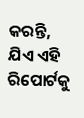କରନ୍ତି, ଯିଏ ଏହି ରିପୋର୍ଟକୁ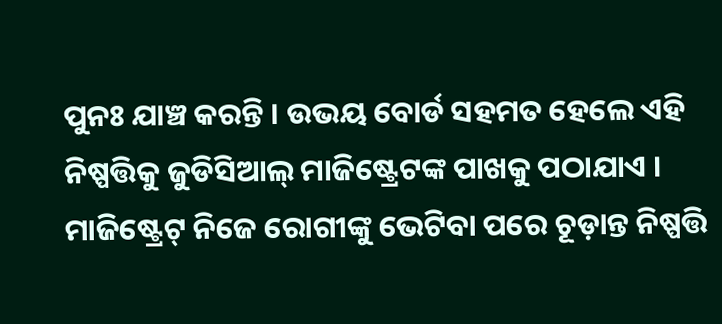ପୁନଃ ଯାଞ୍ଚ କରନ୍ତି । ଉଭୟ ବୋର୍ଡ ସହମତ ହେଲେ ଏହି ନିଷ୍ପତ୍ତିକୁ ଜୁଡିସିଆଲ୍ ମାଜିଷ୍ଟ୍ରେଟଙ୍କ ପାଖକୁ ପଠାଯାଏ । ମାଜିଷ୍ଟ୍ରେଟ୍ ନିଜେ ରୋଗୀଙ୍କୁ ଭେଟିବା ପରେ ଚୂଡ଼ାନ୍ତ ନିଷ୍ପତ୍ତି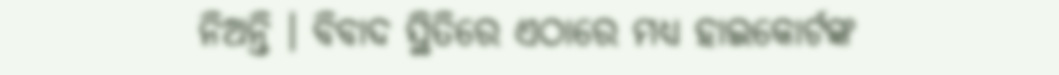ନିଅନ୍ତି । ବିବାଦ ସ୍ଥିତିରେ ଏଠାରେ ମଧ୍ୟ ହାଇକୋର୍ଟଙ୍କ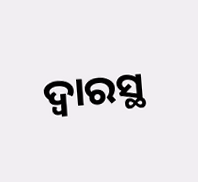ଦ୍ୱାରସ୍ଥ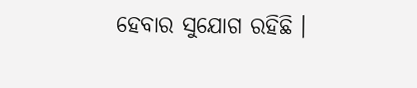ହେବାର ସୁଯୋଗ ରହିଛି ।